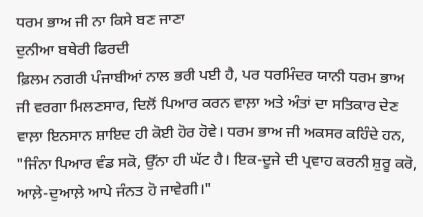ਧਰਮ ਭਾਅ ਜੀ ਨਾ ਕਿਸੇ ਬਣ ਜਾਣਾ
ਦੁਨੀਆ ਬਥੇਰੀ ਫਿਰਦੀ
ਫ਼ਿਲਮ ਨਗਰੀ ਪੰਜਾਬੀਆਂ ਨਾਲ ਭਰੀ ਪਈ ਹੈ, ਪਰ ਧਰਮਿੰਦਰ ਯਾਨੀ ਧਰਮ ਭਾਅ ਜੀ ਵਰਗਾ ਮਿਲਣਸਾਰ, ਦਿਲੋਂ ਪਿਆਰ ਕਰਨ ਵਾਲ਼ਾ ਅਤੇ ਅੰਤਾਂ ਦਾ ਸਤਿਕਾਰ ਦੇਣ ਵਾਲ਼ਾ ਇਨਸਾਨ ਸ਼ਾਇਦ ਹੀ ਕੋਈ ਹੋਰ ਹੋਵੇ। ਧਰਮ ਭਾਅ ਜੀ ਅਕਸਰ ਕਹਿੰਦੇ ਹਨ, "ਜਿੰਨਾ ਪਿਆਰ ਵੰਡ ਸਕੋ, ਉੱਨਾ ਹੀ ਘੱਟ ਹੈ। ਇਕ-ਦੂਜੇ ਦੀ ਪ੍ਰਵਾਹ ਕਰਨੀ ਸ਼ੁਰੂ ਕਰੋ, ਆਲ਼ੇ-ਦੁਆਲ਼ੇ ਆਪੇ ਜੰਨਤ ਹੋ ਜਾਵੇਗੀ।"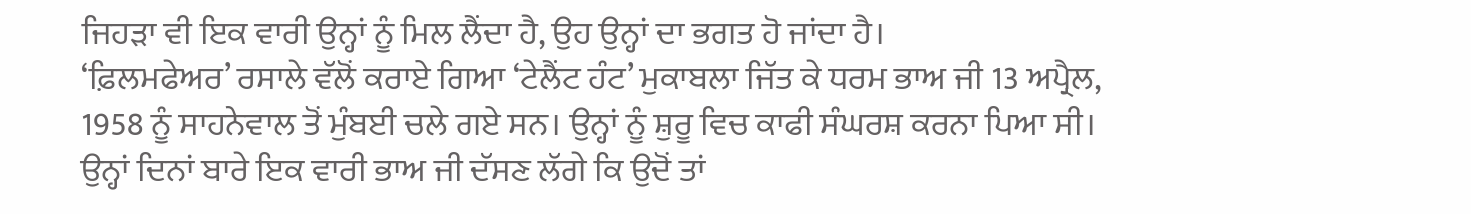ਜਿਹੜਾ ਵੀ ਇਕ ਵਾਰੀ ਉਨ੍ਹਾਂ ਨੂੰ ਮਿਲ ਲੈਂਦਾ ਹੈ, ਉਹ ਉਨ੍ਹਾਂ ਦਾ ਭਗਤ ਹੋ ਜਾਂਦਾ ਹੈ।
‘ਫ਼ਿਲਮਫੇਅਰ’ ਰਸਾਲੇ ਵੱਲੋਂ ਕਰਾਏ ਗਿਆ ‘ਟੇਲੈਂਟ ਹੰਟ’ ਮੁਕਾਬਲਾ ਜਿੱਤ ਕੇ ਧਰਮ ਭਾਅ ਜੀ 13 ਅਪ੍ਰੈਲ, 1958 ਨੂੰ ਸਾਹਨੇਵਾਲ ਤੋਂ ਮੁੰਬਈ ਚਲੇ ਗਏ ਸਨ। ਉਨ੍ਹਾਂ ਨੂੰ ਸ਼ੁਰੂ ਵਿਚ ਕਾਫੀ ਸੰਘਰਸ਼ ਕਰਨਾ ਪਿਆ ਸੀ। ਉਨ੍ਹਾਂ ਦਿਨਾਂ ਬਾਰੇ ਇਕ ਵਾਰੀ ਭਾਅ ਜੀ ਦੱਸਣ ਲੱਗੇ ਕਿ ਉਦੋਂ ਤਾਂ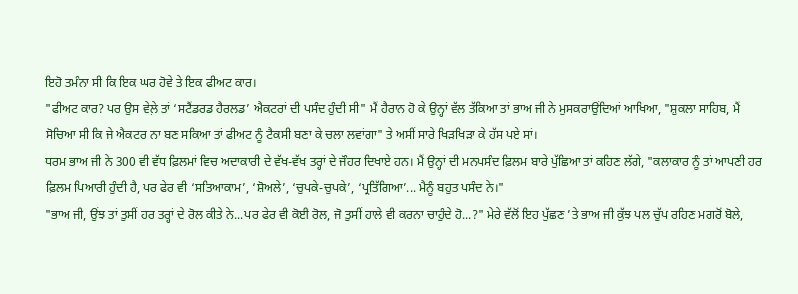ਇਹੋ ਤਮੰਨਾ ਸੀ ਕਿ ਇਕ ਘਰ ਹੋਵੇ ਤੇ ਇਕ ਫੀਅਟ ਕਾਰ।
"ਫੀਅਟ ਕਾਰ? ਪਰ ਉਸ ਵੇਲ਼ੇ ਤਾਂ ‘ਸਟੈਂਡਰਡ ਹੈਰਲਡ’ ਐਕਟਰਾਂ ਦੀ ਪਸੰਦ ਹੁੰਦੀ ਸੀ" ਮੈਂ ਹੈਰਾਨ ਹੋ ਕੇ ਉਨ੍ਹਾਂ ਵੱਲ ਤੱਕਿਆ ਤਾਂ ਭਾਅ ਜੀ ਨੇ ਮੁਸਕਰਾਉਂਦਿਆਂ ਆਖਿਆ, "ਸ਼ੁਕਲਾ ਸਾਹਿਬ, ਮੈਂ ਸੋਚਿਆ ਸੀ ਕਿ ਜੇ ਐਕਟਰ ਨਾ ਬਣ ਸਕਿਆ ਤਾਂ ਫੀਅਟ ਨੂੰ ਟੈਕਸੀ ਬਣਾ ਕੇ ਚਲਾ ਲਵਾਂਗਾ" ਤੇ ਅਸੀਂ ਸਾਰੇ ਖਿੜਖਿੜਾ ਕੇ ਹੱਸ ਪਏ ਸਾਂ।
ਧਰਮ ਭਾਅ ਜੀ ਨੇ 300 ਵੀ ਵੱਧ ਫ਼ਿਲਮਾਂ ਵਿਚ ਅਦਾਕਾਰੀ ਦੇ ਵੱਖ-ਵੱਖ ਤਰ੍ਹਾਂ ਦੇ ਜੌਹਰ ਦਿਖਾਏ ਹਨ। ਮੈਂ ਉਨ੍ਹਾਂ ਦੀ ਮਨਪਸੰਦ ਫ਼ਿਲਮ ਬਾਰੇ ਪੁੱਛਿਆ ਤਾਂ ਕਹਿਣ ਲੱਗੇ, "ਕਲਾਕਾਰ ਨੂੰ ਤਾਂ ਆਪਣੀ ਹਰ ਫ਼ਿਲਮ ਪਿਆਰੀ ਹੁੰਦੀ ਹੈ, ਪਰ ਫੇਰ ਵੀ ‘ਸਤਿਆਕਾਮ’, ‘ਸ਼ੋਅਲੇ’, ‘ਚੁਪਕੇ-ਚੁਪਕੇ’, ‘ਪ੍ਰਤਿੱਗਿਆ’... ਮੈਨੂੰ ਬਹੁਤ ਪਸੰਦ ਨੇ।"
"ਭਾਅ ਜੀ, ਉਂਝ ਤਾਂ ਤੁਸੀਂ ਹਰ ਤਰ੍ਹਾਂ ਦੇ ਰੋਲ ਕੀਤੇ ਨੇ...ਪਰ ਫੇਰ ਵੀ ਕੋਈ ਰੋਲ, ਜੋ ਤੁਸੀਂ ਹਾਲੇ ਵੀ ਕਰਨਾ ਚਾਹੁੰਦੇ ਹੋ...?" ਮੇਰੇ ਵੱਲੋਂ ਇਹ ਪੁੱਛਣ ’ਤੇ ਭਾਅ ਜੀ ਕੁੱਝ ਪਲ ਚੁੱਪ ਰਹਿਣ ਮਗਰੋਂ ਬੋਲੇ,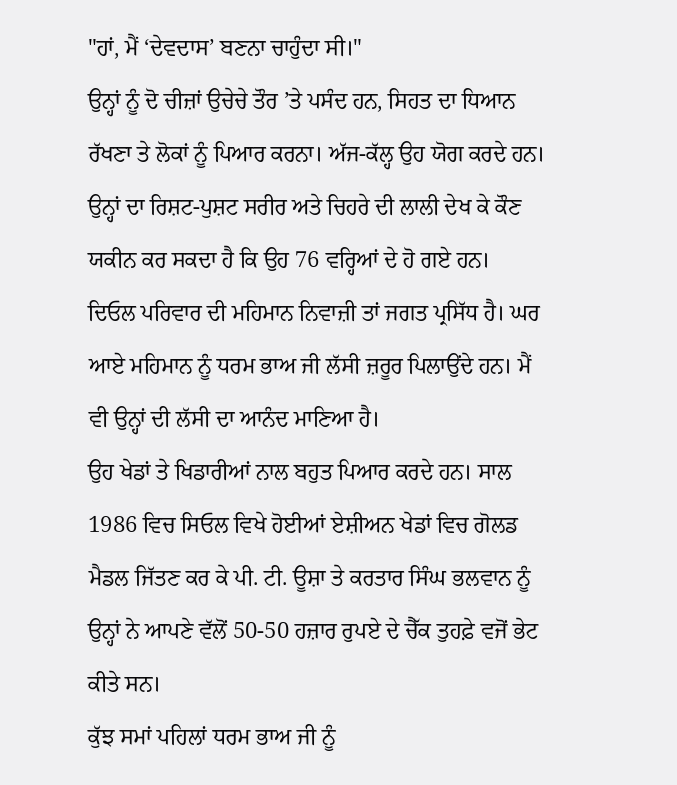"ਹਾਂ, ਮੈਂ ‘ਦੇਵਦਾਸ’ ਬਣਨਾ ਚਾਹੁੰਦਾ ਸੀ।"
ਉਨ੍ਹਾਂ ਨੂੰ ਦੋ ਚੀਜ਼ਾਂ ਉਚੇਚੇ ਤੌਰ ’ਤੇ ਪਸੰਦ ਹਨ, ਸਿਹਤ ਦਾ ਧਿਆਨ ਰੱਖਣਾ ਤੇ ਲੋਕਾਂ ਨੂੰ ਪਿਆਰ ਕਰਨਾ। ਅੱਜ-ਕੱਲ੍ਹ ਉਹ ਯੋਗ ਕਰਦੇ ਹਨ। ਉਨ੍ਹਾਂ ਦਾ ਰਿਸ਼ਟ-ਪੁਸ਼ਟ ਸਰੀਰ ਅਤੇ ਚਿਹਰੇ ਦੀ ਲਾਲੀ ਦੇਖ ਕੇ ਕੌਣ ਯਕੀਨ ਕਰ ਸਕਦਾ ਹੈ ਕਿ ਉਹ 76 ਵਰ੍ਹਿਆਂ ਦੇ ਹੋ ਗਏ ਹਨ।
ਦਿਓਲ ਪਰਿਵਾਰ ਦੀ ਮਹਿਮਾਨ ਨਿਵਾਜ਼ੀ ਤਾਂ ਜਗਤ ਪ੍ਰਸਿੱਧ ਹੈ। ਘਰ ਆਏ ਮਹਿਮਾਨ ਨੂੰ ਧਰਮ ਭਾਅ ਜੀ ਲੱਸੀ ਜ਼ਰੂਰ ਪਿਲਾਉਂਦੇ ਹਨ। ਮੈਂ ਵੀ ਉਨ੍ਹਾਂ ਦੀ ਲੱਸੀ ਦਾ ਆਨੰਦ ਮਾਣਿਆ ਹੈ।
ਉਹ ਖੇਡਾਂ ਤੇ ਖਿਡਾਰੀਆਂ ਨਾਲ ਬਹੁਤ ਪਿਆਰ ਕਰਦੇ ਹਨ। ਸਾਲ 1986 ਵਿਚ ਸਿਓਲ ਵਿਖੇ ਹੋਈਆਂ ਏਸ਼ੀਅਨ ਖੇਡਾਂ ਵਿਚ ਗੋਲਡ ਮੈਡਲ ਜਿੱਤਣ ਕਰ ਕੇ ਪੀ. ਟੀ. ਊਸ਼ਾ ਤੇ ਕਰਤਾਰ ਸਿੰਘ ਭਲਵਾਨ ਨੂੰ ਉਨ੍ਹਾਂ ਨੇ ਆਪਣੇ ਵੱਲੋਂ 50-50 ਹਜ਼ਾਰ ਰੁਪਏ ਦੇ ਚੈੱਕ ਤੁਹਫ਼ੇ ਵਜੋਂ ਭੇਟ ਕੀਤੇ ਸਨ।
ਕੁੱਝ ਸਮਾਂ ਪਹਿਲਾਂ ਧਰਮ ਭਾਅ ਜੀ ਨੂੰ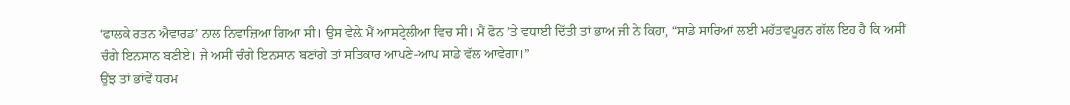‘ਫਾਲਕੇ ਰਤਨ ਐਵਾਰਡ’ ਨਾਲ ਨਿਵਾਜ਼ਿਆ ਗਿਆ ਸੀ। ਉਸ ਵੇਲ਼ੇ ਮੈਂ ਆਸਟ੍ਰੇਲੀਆ ਵਿਚ ਸੀ। ਮੈਂ ਫੋਨ ’ਤੇ ਵਧਾਈ ਦਿੱਤੀ ਤਾਂ ਭਾਅ ਜੀ ਨੇ ਕਿਹਾ, “ਸਾਡੇ ਸਾਰਿਆਂ ਲਈ ਮਹੱਤਵਪੂਰਨ ਗੱਲ ਇਹ ਹੈ ਕਿ ਅਸੀਂ ਚੰਗੇ ਇਨਸਾਨ ਬਣੀਏ। ਜੇ ਅਸੀਂ ਚੰਗੇ ਇਨਸਾਨ ਬਣਾਂਗੇ ਤਾਂ ਸਤਿਕਾਰ ਆਪਣੇ-ਆਪ ਸਾਡੇ ਵੱਲ ਆਵੇਗਾ।”
ਉਂਝ ਤਾਂ ਭਾਂਵੇਂ ਧਰਮ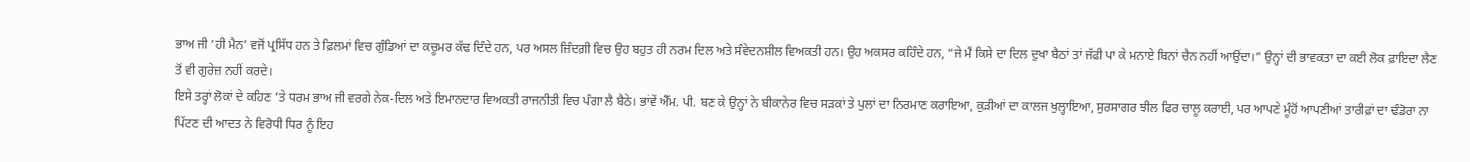ਭਾਅ ਜੀ ‘ਹੀ ਮੈਨ’ ਵਜੋਂ ਪ੍ਰਸਿੱਧ ਹਨ ਤੇ ਫ਼ਿਲਮਾਂ ਵਿਚ ਗੁੰਡਿਆਂ ਦਾ ਕਚੂਮਰ ਕੱਢ ਦਿੰਦੇ ਹਨ, ਪਰ ਅਸਲ ਜ਼ਿੰਦਗ਼ੀ ਵਿਚ ਉਹ ਬਹੁਤ ਹੀ ਨਰਮ ਦਿਲ ਅਤੇ ਸੰਵੇਦਨਸ਼ੀਲ ਵਿਅਕਤੀ ਹਨ। ਉਹ ਅਕਸਰ ਕਹਿੰਦੇ ਹਨ, “ਜੇ ਮੈਂ ਕਿਸੇ ਦਾ ਦਿਲ ਦੁਖਾ ਬੈਠਾਂ ਤਾਂ ਜੱਫੀ ਪਾ ਕੇ ਮਨਾਏ ਬਿਨਾਂ ਚੈਨ ਨਹੀਂ ਆਉਂਦਾ।” ਉਨ੍ਹਾਂ ਦੀ ਭਾਵਕਤਾ ਦਾ ਕਈ ਲੋਕ ਫ਼ਾਇਦਾ ਲੈਣ ਤੋਂ ਵੀ ਗੁਰੇਜ਼ ਨਹੀਂ ਕਰਦੇ।
ਇਸੇ ਤਰ੍ਹਾਂ ਲੋਕਾਂ ਦੇ ਕਹਿਣ ’ਤੇ ਧਰਮ ਭਾਅ ਜੀ ਵਰਗੇ ਨੇਕ-ਦਿਲ ਅਤੇ ਇਮਾਨਦਾਰ ਵਿਅਕਤੀ ਰਾਜਨੀਤੀ ਵਿਚ ਪੰਗਾ ਲੈ ਬੈਠੇ। ਭਾਂਵੇਂ ਐੱਮ. ਪੀ. ਬਣ ਕੇ ਉਨ੍ਹਾਂ ਨੇ ਬੀਕਾਨੇਰ ਵਿਚ ਸੜਕਾਂ ਤੇ ਪੁਲਾਂ ਦਾ ਨਿਰਮਾਣ ਕਰਾਇਆ, ਕੁੜੀਆਂ ਦਾ ਕਾਲਜ ਖੁਲ੍ਹਾਇਆ, ਸੁਰਸਾਗਰ ਝੀਲ ਫਿਰ ਚਾਲੂ ਕਰਾਈ, ਪਰ ਆਪਣੇ ਮੂੰਹੋਂ ਆਪਣੀਆਂ ਤਾਰੀਫ਼ਾਂ ਦਾ ਢੰਡੋਰਾ ਨਾ ਪਿੱਟਣ ਦੀ ਆਦਤ ਨੇ ਵਿਰੋਧੀ ਧਿਰ ਨੂੰ ਇਹ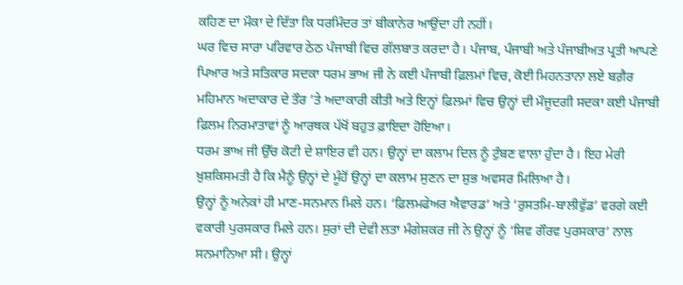ਕਹਿਣ ਦਾ ਮੌਕਾ ਦੇ ਦਿੱਤਾ ਕਿ ਧਰਮਿੰਦਰ ਤਾਂ ਬੀਕਾਨੇਰ ਆਉਂਦਾ ਹੀ ਨਹੀਂ।
ਘਰ ਵਿਚ ਸਾਰਾ ਪਰਿਵਾਰ ਠੇਠ ਪੰਜਾਬੀ ਵਿਚ ਗੱਲਬਾਤ ਕਰਦਾ ਹੈ। ਪੰਜਾਬ, ਪੰਜਾਬੀ ਅਤੇ ਪੰਜਾਬੀਅਤ ਪ੍ਰਤੀ ਆਪਣੇ ਪਿਆਰ ਅਤੇ ਸਤਿਕਾਰ ਸਦਕਾ ਧਰਮ ਭਾਅ ਜੀ ਨੇ ਕਈ ਪੰਜਾਬੀ ਫ਼ਿਲਮਾਂ ਵਿਚ, ਕੋਈ ਮਿਹਨਤਾਨਾ ਲਏ ਬਗ਼ੈਰ ਮਹਿਮਾਨ ਅਦਾਕਾਰ ਦੇ ਤੌਰ ’ਤੇ ਅਦਾਕਾਰੀ ਕੀਤੀ ਅਤੇ ਇਨ੍ਹਾਂ ਫ਼ਿਲਮਾਂ ਵਿਚ ਉਨ੍ਹਾਂ ਦੀ ਮੌਜੂਦਗੀ ਸਦਕਾ ਕਈ ਪੰਜਾਬੀ ਫ਼ਿਲਮ ਨਿਰਮਾਤਾਵਾਂ ਨੂੰ ਆਰਥਕ ਪੱਖੋਂ ਬਹੁਤ ਫ਼ਾਇਦਾ ਹੋਇਆ।
ਧਰਮ ਭਾਅ ਜੀ ਉੱਚ ਕੋਟੀ ਦੇ ਸ਼ਾਇਰ ਵੀ ਹਨ। ਉਨ੍ਹਾਂ ਦਾ ਕਲਾਮ ਦਿਲ ਨੂੰ ਟੁੰਬਣ ਵਾਲਾ ਹੁੰਦਾ ਹੈ। ਇਹ ਮੇਰੀ ਖ਼ੁਸ਼ਕਿਸਮਤੀ ਹੈ ਕਿ ਮੈਨੂੰ ਉਨ੍ਹਾਂ ਦੇ ਮੂੰਹੋਂ ਉਨ੍ਹਾਂ ਦਾ ਕਲਾਮ ਸੁਣਨ ਦਾ ਸ਼ੁਭ ਅਵਸਰ ਮਿਲਿਆ ਹੈ।
ਉਨ੍ਹਾਂ ਨੂੰ ਅਨੇਕਾਂ ਹੀ ਮਾਣ-ਸਨਮਾਨ ਮਿਲੇ ਹਨ। ‘ਫ਼ਿਲਮਫੇਅਰ ਐਵਾਰਡ’ ਅਤੇ ‘ਰੁਸਤਮਿ-ਬਾਲੀਵੁੱਡ’ ਵਰਗੇ ਕਈ ਵਕਾਰੀ ਪੁਰਸਕਾਰ ਮਿਲੇ ਹਨ। ਸੁਰਾਂ ਦੀ ਦੇਵੀ ਲਤਾ ਮੰਗੇਸ਼ਕਰ ਜੀ ਨੇ ਉਨ੍ਹਾਂ ਨੂੰ ‘ਸ਼ਿਵ ਗੌਰਵ ਪੁਰਸਕਾਰ’ ਨਾਲ ਸਨਮਾਨਿਆ ਸੀ। ਉਨ੍ਹਾਂ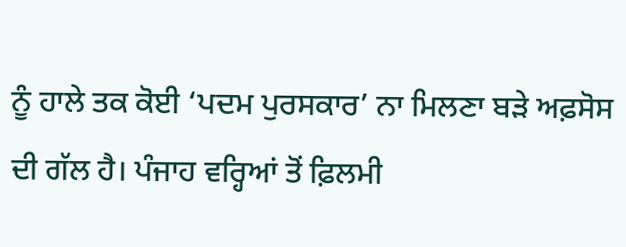ਨੂੰ ਹਾਲੇ ਤਕ ਕੋਈ ‘ਪਦਮ ਪੁਰਸਕਾਰ’ ਨਾ ਮਿਲਣਾ ਬੜੇ ਅਫ਼ਸੋਸ ਦੀ ਗੱਲ ਹੈ। ਪੰਜਾਹ ਵਰ੍ਹਿਆਂ ਤੋਂ ਫ਼ਿਲਮੀ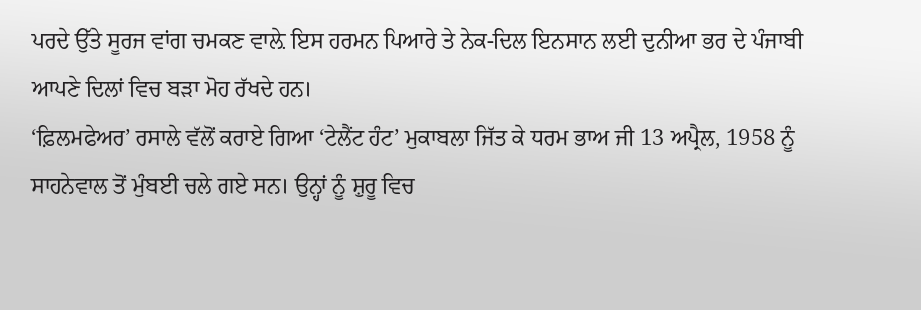ਪਰਦੇ ਉੱਤੇ ਸੂਰਜ ਵਾਂਗ ਚਮਕਣ ਵਾਲ਼ੇ ਇਸ ਹਰਮਨ ਪਿਆਰੇ ਤੇ ਨੇਕ-ਦਿਲ ਇਨਸਾਨ ਲਈ ਦੁਨੀਆ ਭਰ ਦੇ ਪੰਜਾਬੀ ਆਪਣੇ ਦਿਲਾਂ ਵਿਚ ਬੜਾ ਮੋਹ ਰੱਖਦੇ ਹਨ।
‘ਫ਼ਿਲਮਫੇਅਰ’ ਰਸਾਲੇ ਵੱਲੋਂ ਕਰਾਏ ਗਿਆ ‘ਟੇਲੈਂਟ ਹੰਟ’ ਮੁਕਾਬਲਾ ਜਿੱਤ ਕੇ ਧਰਮ ਭਾਅ ਜੀ 13 ਅਪ੍ਰੈਲ, 1958 ਨੂੰ ਸਾਹਨੇਵਾਲ ਤੋਂ ਮੁੰਬਈ ਚਲੇ ਗਏ ਸਨ। ਉਨ੍ਹਾਂ ਨੂੰ ਸ਼ੁਰੂ ਵਿਚ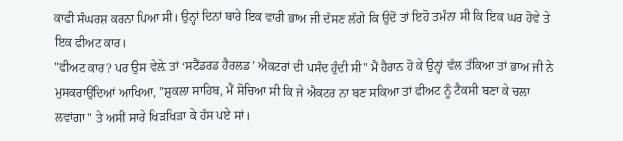ਕਾਫੀ ਸੰਘਰਸ਼ ਕਰਨਾ ਪਿਆ ਸੀ। ਉਨ੍ਹਾਂ ਦਿਨਾਂ ਬਾਰੇ ਇਕ ਵਾਰੀ ਭਾਅ ਜੀ ਦੱਸਣ ਲੱਗੇ ਕਿ ਉਦੋਂ ਤਾਂ ਇਹੋ ਤਮੰਨਾ ਸੀ ਕਿ ਇਕ ਘਰ ਹੋਵੇ ਤੇ ਇਕ ਫੀਅਟ ਕਾਰ।
"ਫੀਅਟ ਕਾਰ? ਪਰ ਉਸ ਵੇਲ਼ੇ ਤਾਂ ‘ਸਟੈਂਡਰਡ ਹੈਰਲਡ’ ਐਕਟਰਾਂ ਦੀ ਪਸੰਦ ਹੁੰਦੀ ਸੀ" ਮੈਂ ਹੈਰਾਨ ਹੋ ਕੇ ਉਨ੍ਹਾਂ ਵੱਲ ਤੱਕਿਆ ਤਾਂ ਭਾਅ ਜੀ ਨੇ ਮੁਸਕਰਾਉਂਦਿਆਂ ਆਖਿਆ, "ਸ਼ੁਕਲਾ ਸਾਹਿਬ, ਮੈਂ ਸੋਚਿਆ ਸੀ ਕਿ ਜੇ ਐਕਟਰ ਨਾ ਬਣ ਸਕਿਆ ਤਾਂ ਫੀਅਟ ਨੂੰ ਟੈਕਸੀ ਬਣਾ ਕੇ ਚਲਾ ਲਵਾਂਗਾ" ਤੇ ਅਸੀਂ ਸਾਰੇ ਖਿੜਖਿੜਾ ਕੇ ਹੱਸ ਪਏ ਸਾਂ।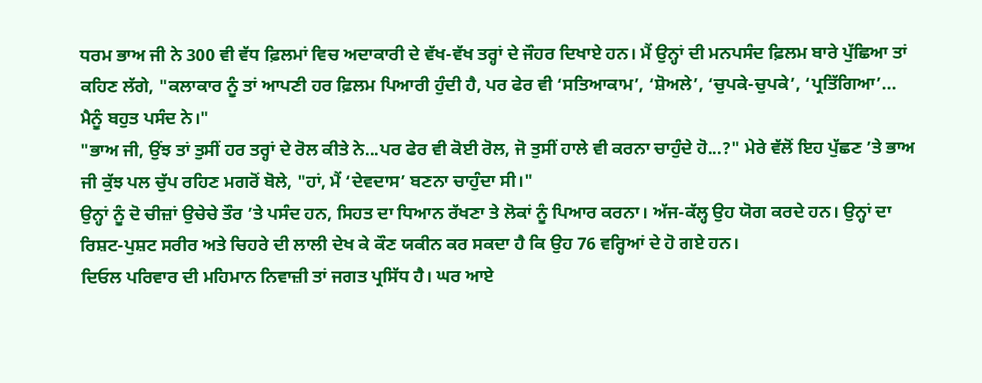ਧਰਮ ਭਾਅ ਜੀ ਨੇ 300 ਵੀ ਵੱਧ ਫ਼ਿਲਮਾਂ ਵਿਚ ਅਦਾਕਾਰੀ ਦੇ ਵੱਖ-ਵੱਖ ਤਰ੍ਹਾਂ ਦੇ ਜੌਹਰ ਦਿਖਾਏ ਹਨ। ਮੈਂ ਉਨ੍ਹਾਂ ਦੀ ਮਨਪਸੰਦ ਫ਼ਿਲਮ ਬਾਰੇ ਪੁੱਛਿਆ ਤਾਂ ਕਹਿਣ ਲੱਗੇ, "ਕਲਾਕਾਰ ਨੂੰ ਤਾਂ ਆਪਣੀ ਹਰ ਫ਼ਿਲਮ ਪਿਆਰੀ ਹੁੰਦੀ ਹੈ, ਪਰ ਫੇਰ ਵੀ ‘ਸਤਿਆਕਾਮ’, ‘ਸ਼ੋਅਲੇ’, ‘ਚੁਪਕੇ-ਚੁਪਕੇ’, ‘ਪ੍ਰਤਿੱਗਿਆ’... ਮੈਨੂੰ ਬਹੁਤ ਪਸੰਦ ਨੇ।"
"ਭਾਅ ਜੀ, ਉਂਝ ਤਾਂ ਤੁਸੀਂ ਹਰ ਤਰ੍ਹਾਂ ਦੇ ਰੋਲ ਕੀਤੇ ਨੇ...ਪਰ ਫੇਰ ਵੀ ਕੋਈ ਰੋਲ, ਜੋ ਤੁਸੀਂ ਹਾਲੇ ਵੀ ਕਰਨਾ ਚਾਹੁੰਦੇ ਹੋ...?" ਮੇਰੇ ਵੱਲੋਂ ਇਹ ਪੁੱਛਣ ’ਤੇ ਭਾਅ ਜੀ ਕੁੱਝ ਪਲ ਚੁੱਪ ਰਹਿਣ ਮਗਰੋਂ ਬੋਲੇ, "ਹਾਂ, ਮੈਂ ‘ਦੇਵਦਾਸ’ ਬਣਨਾ ਚਾਹੁੰਦਾ ਸੀ।"
ਉਨ੍ਹਾਂ ਨੂੰ ਦੋ ਚੀਜ਼ਾਂ ਉਚੇਚੇ ਤੌਰ ’ਤੇ ਪਸੰਦ ਹਨ, ਸਿਹਤ ਦਾ ਧਿਆਨ ਰੱਖਣਾ ਤੇ ਲੋਕਾਂ ਨੂੰ ਪਿਆਰ ਕਰਨਾ। ਅੱਜ-ਕੱਲ੍ਹ ਉਹ ਯੋਗ ਕਰਦੇ ਹਨ। ਉਨ੍ਹਾਂ ਦਾ ਰਿਸ਼ਟ-ਪੁਸ਼ਟ ਸਰੀਰ ਅਤੇ ਚਿਹਰੇ ਦੀ ਲਾਲੀ ਦੇਖ ਕੇ ਕੌਣ ਯਕੀਨ ਕਰ ਸਕਦਾ ਹੈ ਕਿ ਉਹ 76 ਵਰ੍ਹਿਆਂ ਦੇ ਹੋ ਗਏ ਹਨ।
ਦਿਓਲ ਪਰਿਵਾਰ ਦੀ ਮਹਿਮਾਨ ਨਿਵਾਜ਼ੀ ਤਾਂ ਜਗਤ ਪ੍ਰਸਿੱਧ ਹੈ। ਘਰ ਆਏ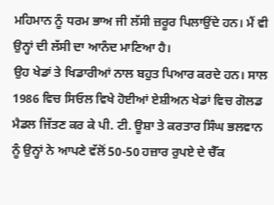ਮਹਿਮਾਨ ਨੂੰ ਧਰਮ ਭਾਅ ਜੀ ਲੱਸੀ ਜ਼ਰੂਰ ਪਿਲਾਉਂਦੇ ਹਨ। ਮੈਂ ਵੀ ਉਨ੍ਹਾਂ ਦੀ ਲੱਸੀ ਦਾ ਆਨੰਦ ਮਾਣਿਆ ਹੈ।
ਉਹ ਖੇਡਾਂ ਤੇ ਖਿਡਾਰੀਆਂ ਨਾਲ ਬਹੁਤ ਪਿਆਰ ਕਰਦੇ ਹਨ। ਸਾਲ 1986 ਵਿਚ ਸਿਓਲ ਵਿਖੇ ਹੋਈਆਂ ਏਸ਼ੀਅਨ ਖੇਡਾਂ ਵਿਚ ਗੋਲਡ ਮੈਡਲ ਜਿੱਤਣ ਕਰ ਕੇ ਪੀ. ਟੀ. ਊਸ਼ਾ ਤੇ ਕਰਤਾਰ ਸਿੰਘ ਭਲਵਾਨ ਨੂੰ ਉਨ੍ਹਾਂ ਨੇ ਆਪਣੇ ਵੱਲੋਂ 50-50 ਹਜ਼ਾਰ ਰੁਪਏ ਦੇ ਚੈੱਕ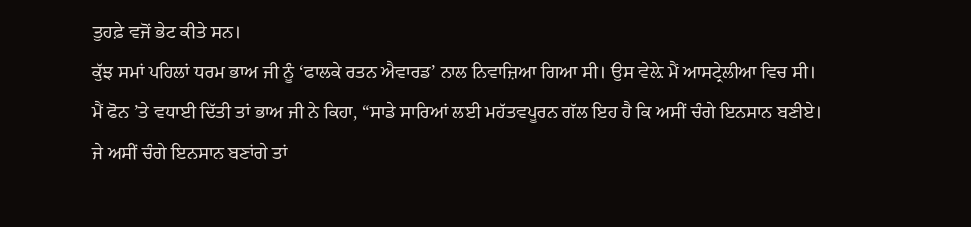ਤੁਹਫ਼ੇ ਵਜੋਂ ਭੇਟ ਕੀਤੇ ਸਨ।
ਕੁੱਝ ਸਮਾਂ ਪਹਿਲਾਂ ਧਰਮ ਭਾਅ ਜੀ ਨੂੰ ‘ਫਾਲਕੇ ਰਤਨ ਐਵਾਰਡ’ ਨਾਲ ਨਿਵਾਜ਼ਿਆ ਗਿਆ ਸੀ। ਉਸ ਵੇਲ਼ੇ ਮੈਂ ਆਸਟ੍ਰੇਲੀਆ ਵਿਚ ਸੀ। ਮੈਂ ਫੋਨ ’ਤੇ ਵਧਾਈ ਦਿੱਤੀ ਤਾਂ ਭਾਅ ਜੀ ਨੇ ਕਿਹਾ, “ਸਾਡੇ ਸਾਰਿਆਂ ਲਈ ਮਹੱਤਵਪੂਰਨ ਗੱਲ ਇਹ ਹੈ ਕਿ ਅਸੀਂ ਚੰਗੇ ਇਨਸਾਨ ਬਣੀਏ। ਜੇ ਅਸੀਂ ਚੰਗੇ ਇਨਸਾਨ ਬਣਾਂਗੇ ਤਾਂ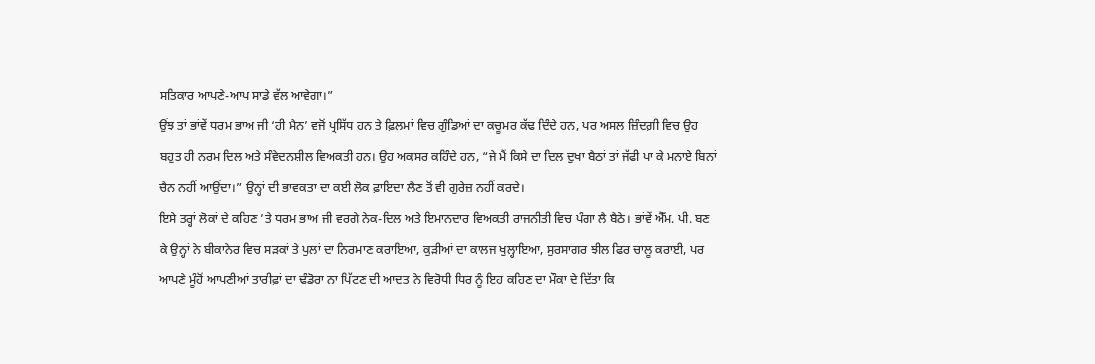ਸਤਿਕਾਰ ਆਪਣੇ-ਆਪ ਸਾਡੇ ਵੱਲ ਆਵੇਗਾ।”
ਉਂਝ ਤਾਂ ਭਾਂਵੇਂ ਧਰਮ ਭਾਅ ਜੀ ‘ਹੀ ਮੈਨ’ ਵਜੋਂ ਪ੍ਰਸਿੱਧ ਹਨ ਤੇ ਫ਼ਿਲਮਾਂ ਵਿਚ ਗੁੰਡਿਆਂ ਦਾ ਕਚੂਮਰ ਕੱਢ ਦਿੰਦੇ ਹਨ, ਪਰ ਅਸਲ ਜ਼ਿੰਦਗ਼ੀ ਵਿਚ ਉਹ ਬਹੁਤ ਹੀ ਨਰਮ ਦਿਲ ਅਤੇ ਸੰਵੇਦਨਸ਼ੀਲ ਵਿਅਕਤੀ ਹਨ। ਉਹ ਅਕਸਰ ਕਹਿੰਦੇ ਹਨ, “ਜੇ ਮੈਂ ਕਿਸੇ ਦਾ ਦਿਲ ਦੁਖਾ ਬੈਠਾਂ ਤਾਂ ਜੱਫੀ ਪਾ ਕੇ ਮਨਾਏ ਬਿਨਾਂ ਚੈਨ ਨਹੀਂ ਆਉਂਦਾ।” ਉਨ੍ਹਾਂ ਦੀ ਭਾਵਕਤਾ ਦਾ ਕਈ ਲੋਕ ਫ਼ਾਇਦਾ ਲੈਣ ਤੋਂ ਵੀ ਗੁਰੇਜ਼ ਨਹੀਂ ਕਰਦੇ।
ਇਸੇ ਤਰ੍ਹਾਂ ਲੋਕਾਂ ਦੇ ਕਹਿਣ ’ਤੇ ਧਰਮ ਭਾਅ ਜੀ ਵਰਗੇ ਨੇਕ-ਦਿਲ ਅਤੇ ਇਮਾਨਦਾਰ ਵਿਅਕਤੀ ਰਾਜਨੀਤੀ ਵਿਚ ਪੰਗਾ ਲੈ ਬੈਠੇ। ਭਾਂਵੇਂ ਐੱਮ. ਪੀ. ਬਣ ਕੇ ਉਨ੍ਹਾਂ ਨੇ ਬੀਕਾਨੇਰ ਵਿਚ ਸੜਕਾਂ ਤੇ ਪੁਲਾਂ ਦਾ ਨਿਰਮਾਣ ਕਰਾਇਆ, ਕੁੜੀਆਂ ਦਾ ਕਾਲਜ ਖੁਲ੍ਹਾਇਆ, ਸੁਰਸਾਗਰ ਝੀਲ ਫਿਰ ਚਾਲੂ ਕਰਾਈ, ਪਰ ਆਪਣੇ ਮੂੰਹੋਂ ਆਪਣੀਆਂ ਤਾਰੀਫ਼ਾਂ ਦਾ ਢੰਡੋਰਾ ਨਾ ਪਿੱਟਣ ਦੀ ਆਦਤ ਨੇ ਵਿਰੋਧੀ ਧਿਰ ਨੂੰ ਇਹ ਕਹਿਣ ਦਾ ਮੌਕਾ ਦੇ ਦਿੱਤਾ ਕਿ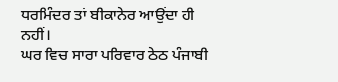ਧਰਮਿੰਦਰ ਤਾਂ ਬੀਕਾਨੇਰ ਆਉਂਦਾ ਹੀ ਨਹੀਂ।
ਘਰ ਵਿਚ ਸਾਰਾ ਪਰਿਵਾਰ ਠੇਠ ਪੰਜਾਬੀ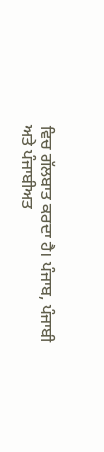ਵਿਚ ਗੱਲਬਾਤ ਕਰਦਾ ਹੈ। ਪੰਜਾਬ, ਪੰਜਾਬੀ ਅਤੇ ਪੰਜਾਬੀਅਤ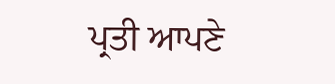ਪ੍ਰਤੀ ਆਪਣੇ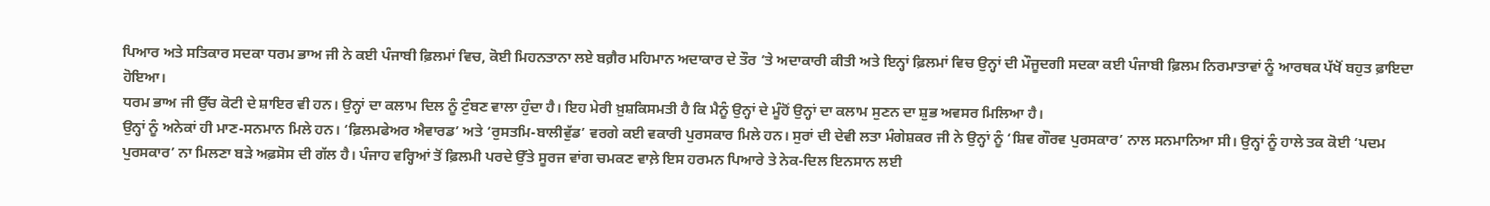ਪਿਆਰ ਅਤੇ ਸਤਿਕਾਰ ਸਦਕਾ ਧਰਮ ਭਾਅ ਜੀ ਨੇ ਕਈ ਪੰਜਾਬੀ ਫ਼ਿਲਮਾਂ ਵਿਚ, ਕੋਈ ਮਿਹਨਤਾਨਾ ਲਏ ਬਗ਼ੈਰ ਮਹਿਮਾਨ ਅਦਾਕਾਰ ਦੇ ਤੌਰ ’ਤੇ ਅਦਾਕਾਰੀ ਕੀਤੀ ਅਤੇ ਇਨ੍ਹਾਂ ਫ਼ਿਲਮਾਂ ਵਿਚ ਉਨ੍ਹਾਂ ਦੀ ਮੌਜੂਦਗੀ ਸਦਕਾ ਕਈ ਪੰਜਾਬੀ ਫ਼ਿਲਮ ਨਿਰਮਾਤਾਵਾਂ ਨੂੰ ਆਰਥਕ ਪੱਖੋਂ ਬਹੁਤ ਫ਼ਾਇਦਾ ਹੋਇਆ।
ਧਰਮ ਭਾਅ ਜੀ ਉੱਚ ਕੋਟੀ ਦੇ ਸ਼ਾਇਰ ਵੀ ਹਨ। ਉਨ੍ਹਾਂ ਦਾ ਕਲਾਮ ਦਿਲ ਨੂੰ ਟੁੰਬਣ ਵਾਲਾ ਹੁੰਦਾ ਹੈ। ਇਹ ਮੇਰੀ ਖ਼ੁਸ਼ਕਿਸਮਤੀ ਹੈ ਕਿ ਮੈਨੂੰ ਉਨ੍ਹਾਂ ਦੇ ਮੂੰਹੋਂ ਉਨ੍ਹਾਂ ਦਾ ਕਲਾਮ ਸੁਣਨ ਦਾ ਸ਼ੁਭ ਅਵਸਰ ਮਿਲਿਆ ਹੈ।
ਉਨ੍ਹਾਂ ਨੂੰ ਅਨੇਕਾਂ ਹੀ ਮਾਣ-ਸਨਮਾਨ ਮਿਲੇ ਹਨ। ‘ਫ਼ਿਲਮਫੇਅਰ ਐਵਾਰਡ’ ਅਤੇ ‘ਰੁਸਤਮਿ-ਬਾਲੀਵੁੱਡ’ ਵਰਗੇ ਕਈ ਵਕਾਰੀ ਪੁਰਸਕਾਰ ਮਿਲੇ ਹਨ। ਸੁਰਾਂ ਦੀ ਦੇਵੀ ਲਤਾ ਮੰਗੇਸ਼ਕਰ ਜੀ ਨੇ ਉਨ੍ਹਾਂ ਨੂੰ ‘ਸ਼ਿਵ ਗੌਰਵ ਪੁਰਸਕਾਰ’ ਨਾਲ ਸਨਮਾਨਿਆ ਸੀ। ਉਨ੍ਹਾਂ ਨੂੰ ਹਾਲੇ ਤਕ ਕੋਈ ‘ਪਦਮ ਪੁਰਸਕਾਰ’ ਨਾ ਮਿਲਣਾ ਬੜੇ ਅਫ਼ਸੋਸ ਦੀ ਗੱਲ ਹੈ। ਪੰਜਾਹ ਵਰ੍ਹਿਆਂ ਤੋਂ ਫ਼ਿਲਮੀ ਪਰਦੇ ਉੱਤੇ ਸੂਰਜ ਵਾਂਗ ਚਮਕਣ ਵਾਲ਼ੇ ਇਸ ਹਰਮਨ ਪਿਆਰੇ ਤੇ ਨੇਕ-ਦਿਲ ਇਨਸਾਨ ਲਈ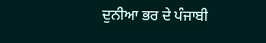ਦੁਨੀਆ ਭਰ ਦੇ ਪੰਜਾਬੀ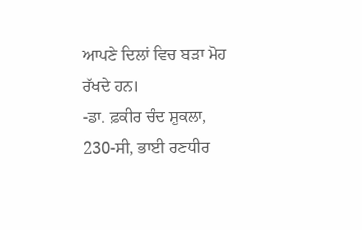ਆਪਣੇ ਦਿਲਾਂ ਵਿਚ ਬੜਾ ਮੋਹ ਰੱਖਦੇ ਹਨ।
-ਡਾ. ਫ਼ਕੀਰ ਚੰਦ ਸ਼ੁਕਲਾ,
230-ਸੀ, ਭਾਈ ਰਣਧੀਰ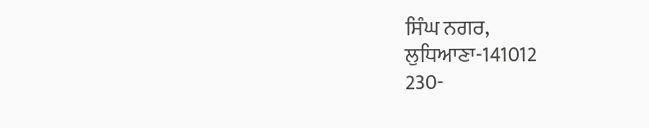ਸਿੰਘ ਨਗਰ,
ਲੁਧਿਆਣਾ-141012
230-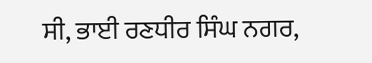ਸੀ, ਭਾਈ ਰਣਧੀਰ ਸਿੰਘ ਨਗਰ,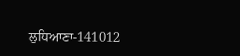ਲੁਧਿਆਣਾ-141012